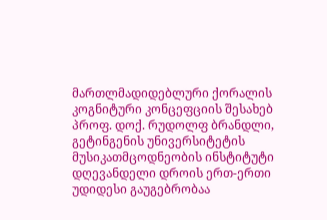მართლმადიდებლური ქორალის კოგნიტური კონცეფციის შესახებ
პროფ. დოქ. რუდოლფ ბრანდლი, გეტინგენის უნივერსიტეტის მუსიკათმცოდნეობის ინსტიტუტი
დღევანდელი დროის ერთ-ერთი უდიდესი გაუგებრობაა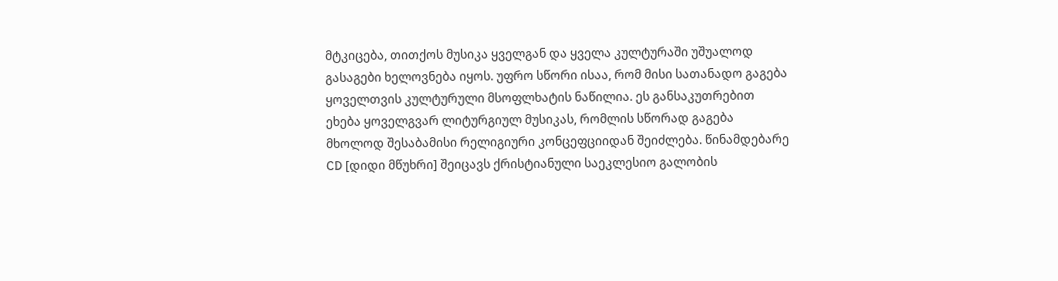მტკიცება, თითქოს მუსიკა ყველგან და ყველა კულტურაში უშუალოდ გასაგები ხელოვნება იყოს. უფრო სწორი ისაა, რომ მისი სათანადო გაგება ყოველთვის კულტურული მსოფლხატის ნაწილია. ეს განსაკუთრებით ეხება ყოველგვარ ლიტურგიულ მუსიკას, რომლის სწორად გაგება მხოლოდ შესაბამისი რელიგიური კონცეფციიდან შეიძლება. წინამდებარე CD [დიდი მწუხრი] შეიცავს ქრისტიანული საეკლესიო გალობის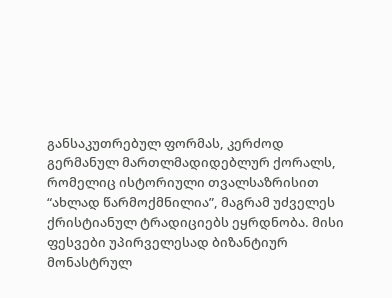განსაკუთრებულ ფორმას, კერძოდ გერმანულ მართლმადიდებლურ ქორალს, რომელიც ისტორიული თვალსაზრისით “ახლად წარმოქმნილია”, მაგრამ უძველეს ქრისტიანულ ტრადიციებს ეყრდნობა. მისი ფესვები უპირველესად ბიზანტიურ მონასტრულ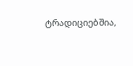ტრადიციებშია,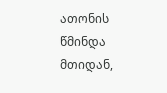ათონის წმინდა მთიდან,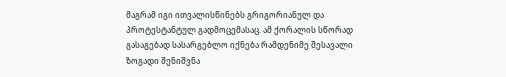მაგრამ იგი ითვალისწინებს გრიგორიანულ და პროტესტანტულ გადმოცემასაც. ამ ქორალის სწორად გასაგებად სასარგებლო იქნება რამდენიმე შესავალი ზოგადი შენიშვნა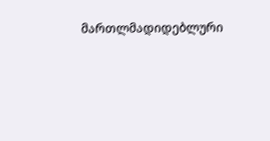მართლმადიდებლური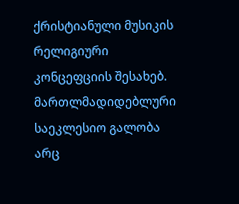ქრისტიანული მუსიკის რელიგიური კონცეფციის შესახებ.
მართლმადიდებლური საეკლესიო გალობა არც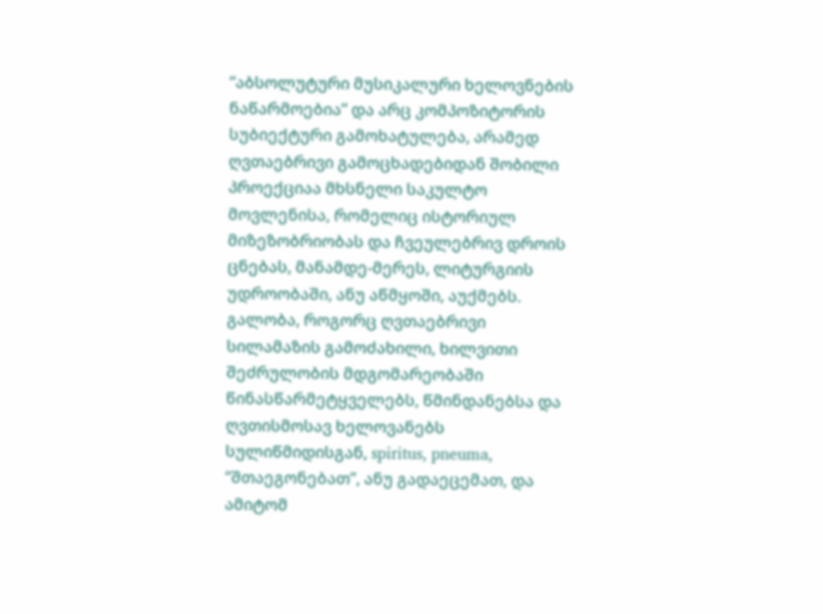“აბსოლუტური მუსიკალური ხელოვნების ნაწარმოებია” და არც კომპოზიტორის სუბიექტური გამოხატულება, არამედ ღვთაებრივი გამოცხადებიდან შობილი პროექციაა მხსნელი საკულტო მოვლენისა, რომელიც ისტორიულ მიზეზობრიობას და ჩვეულებრივ დროის ცნებას, მანამდე-მერეს, ლიტურგიის უდროობაში, ანუ აწმყოში, აუქმებს. გალობა, როგორც ღვთაებრივი სილამაზის გამოძახილი, ხილვითი შეძრულობის მდგომარეობაში წინასწარმეტყველებს, წმინდანებსა და ღვთისმოსავ ხელოვანებს სულიწმიდისგან, spiritus, pneuma, “შთაეგონებათ”, ანუ გადაეცემათ, და ამიტომ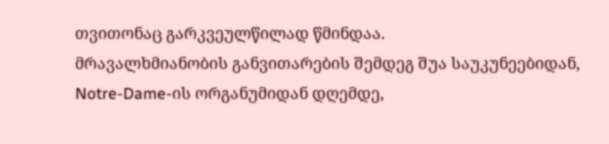თვითონაც გარკვეულწილად წმინდაა.
მრავალხმიანობის განვითარების შემდეგ შუა საუკუნეებიდან, Notre-Dame-ის ორგანუმიდან დღემდე,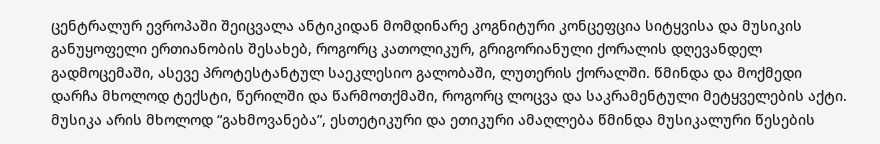ცენტრალურ ევროპაში შეიცვალა ანტიკიდან მომდინარე კოგნიტური კონცეფცია სიტყვისა და მუსიკის განუყოფელი ერთიანობის შესახებ, როგორც კათოლიკურ, გრიგორიანული ქორალის დღევანდელ გადმოცემაში, ასევე პროტესტანტულ საეკლესიო გალობაში, ლუთერის ქორალში. წმინდა და მოქმედი დარჩა მხოლოდ ტექსტი, წერილში და წარმოთქმაში, როგორც ლოცვა და საკრამენტული მეტყველების აქტი. მუსიკა არის მხოლოდ “გახმოვანება”, ესთეტიკური და ეთიკური ამაღლება წმინდა მუსიკალური წესების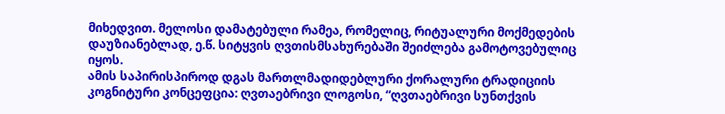მიხედვით. მელოსი დამატებული რამეა, რომელიც, რიტუალური მოქმედების დაუზიანებლად, ე.წ. სიტყვის ღვთისმსახურებაში შეიძლება გამოტოვებულიც იყოს.
ამის საპირისპიროდ დგას მართლმადიდებლური ქორალური ტრადიციის კოგნიტური კონცეფცია: ღვთაებრივი ლოგოსი, “ღვთაებრივი სუნთქვის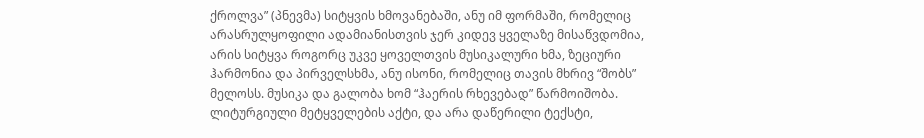ქროლვა” (პნევმა) სიტყვის ხმოვანებაში, ანუ იმ ფორმაში, რომელიც არასრულყოფილი ადამიანისთვის ჯერ კიდევ ყველაზე მისაწვდომია, არის სიტყვა როგორც უკვე ყოველთვის მუსიკალური ხმა, ზეციური ჰარმონია და პირველსხმა, ანუ ისონი, რომელიც თავის მხრივ “შობს” მელოსს. მუსიკა და გალობა ხომ “ჰაერის რხევებად” წარმოიშობა. ლიტურგიული მეტყველების აქტი, და არა დაწერილი ტექსტი,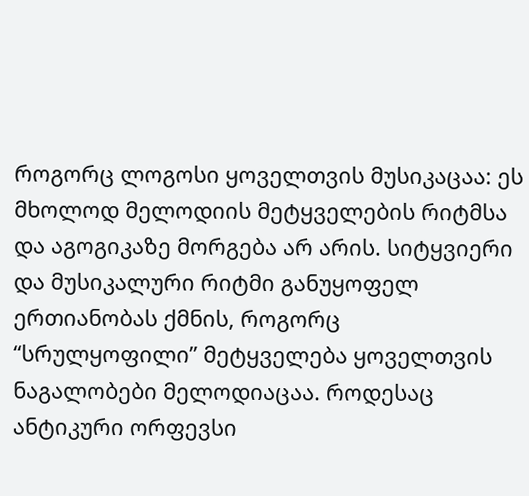როგორც ლოგოსი ყოველთვის მუსიკაცაა: ეს მხოლოდ მელოდიის მეტყველების რიტმსა და აგოგიკაზე მორგება არ არის. სიტყვიერი და მუსიკალური რიტმი განუყოფელ ერთიანობას ქმნის, როგორც “სრულყოფილი” მეტყველება ყოველთვის ნაგალობები მელოდიაცაა. როდესაც ანტიკური ორფევსი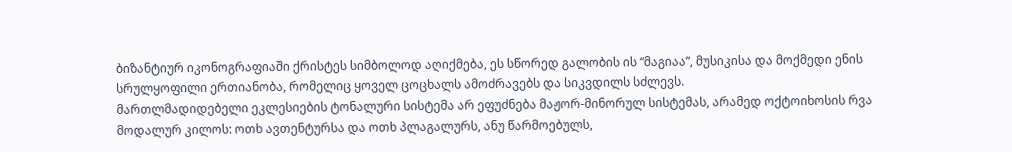ბიზანტიურ იკონოგრაფიაში ქრისტეს სიმბოლოდ აღიქმება, ეს სწორედ გალობის ის “მაგიაა”, მუსიკისა და მოქმედი ენის სრულყოფილი ერთიანობა, რომელიც ყოველ ცოცხალს ამოძრავებს და სიკვდილს სძლევს.
მართლმადიდებელი ეკლესიების ტონალური სისტემა არ ეფუძნება მაჟორ-მინორულ სისტემას, არამედ ოქტოიხოსის რვა მოდალურ კილოს: ოთხ ავთენტურსა და ოთხ პლაგალურს, ანუ წარმოებულს,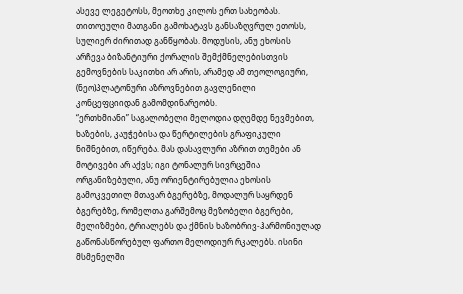ასევე ლეგეტოსს, მეოთხე კილოს ერთ სახეობას. თითოეული მათგანი გამოხატავს განსაზღვრულ ეთოსს, სულიერ ძირითად განწყობას. მოდუსის, ანუ ეხოსის არჩევა ბიზანტიური ქორალის შემქმნელებისთვის გემოვნების საკითხი არ არის, არამედ ამ თეოლოგიური, (ნეო)პლატონური აზროვნებით გავლენილი კონცეფციიდან გამომდინარეობს.
“ერთხმიანი” საგალობელი მელოდია დღემდე ნევმებით, ხაზების, კაუჭებისა და წერტილების გრაფიკული ნიშნებით, იწერება. მას დასავლური აზრით თემები ან მოტივები არ აქვს; იგი ტონალურ სივრცეშია ორგანიზებული, ანუ ორიენტირებულია ეხოსის გამოკვეთილ მთავარ ბგერებზე, მოდალურ საყრდენ ბგერებზე, რომელთა გარშემოც მეზობელი ბგერები, მელიზმები, ტრიალებს და ქმნის ხაზობრივ-ჰარმონიულად გაწონასწორებულ ფართო მელოდიურ რკალებს. ისინი მსმენელში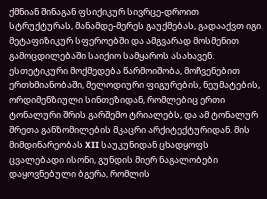ქმნიან შინაგან ფსიქიკურ სივრცე-დროით სტრუქტურას, მანამდე-მერეს გაუქმებას, გადააქვთ იგი მეტაფიზიკურ სფეროებში და ამგვარად მოსმენით გამოცდილებაში საიქიო სამყაროს ასახავენ. ესთეტიკური მოქმედება წარმოიშობა, მოჩვენებით ერთხმიანობაში, მელოდიური ფიგურების, ნეუმატების, ორდიმენზიული სინთეზიდან, რომლებიც ერთი ტონალური შრის გარშემო ტრიალებს, და ამ ტონალურ შრეთა განზომილების მკაცრი არქიტექტურიდან. მის მიმდინარეობას XII საუკუნიდან ცხადყოფს ცვალებადი ისონი, გუნდის მიერ ნაგალობები დაყოვნებული ბგერა, რომლის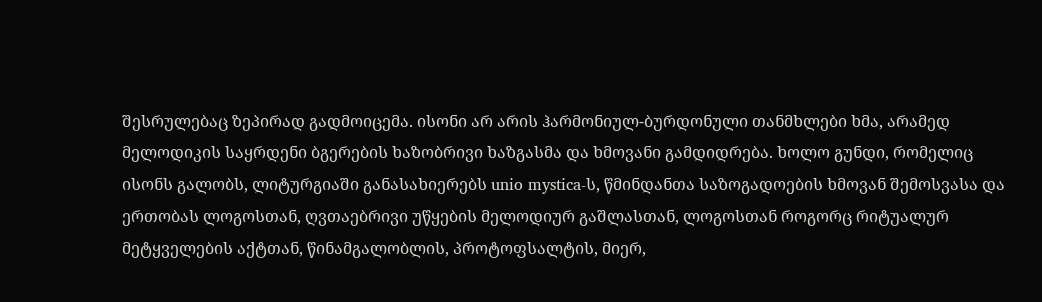შესრულებაც ზეპირად გადმოიცემა. ისონი არ არის ჰარმონიულ-ბურდონული თანმხლები ხმა, არამედ მელოდიკის საყრდენი ბგერების ხაზობრივი ხაზგასმა და ხმოვანი გამდიდრება. ხოლო გუნდი, რომელიც ისონს გალობს, ლიტურგიაში განასახიერებს unio mystica-ს, წმინდანთა საზოგადოების ხმოვან შემოსვასა და ერთობას ლოგოსთან, ღვთაებრივი უწყების მელოდიურ გაშლასთან, ლოგოსთან როგორც რიტუალურ მეტყველების აქტთან, წინამგალობლის, პროტოფსალტის, მიერ,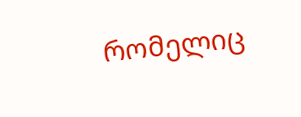რომელიც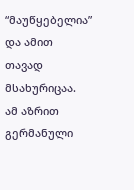“მაუწყებელია” და ამით თავად მსახურიცაა.
ამ აზრით გერმანული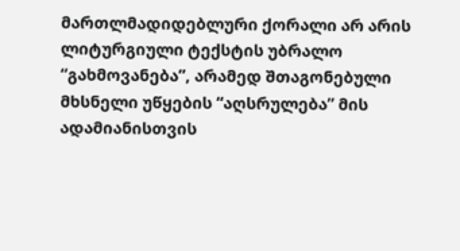მართლმადიდებლური ქორალი არ არის ლიტურგიული ტექსტის უბრალო “გახმოვანება”, არამედ შთაგონებული მხსნელი უწყების “აღსრულება” მის ადამიანისთვის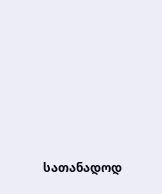სათანადოდ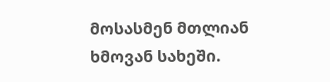მოსასმენ მთლიან ხმოვან სახეში.